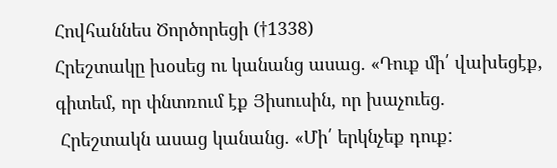Հովհաննես Ծործորեցի (†1338)
Հրեշտակը խօսեց ու կանանց ասաց. «Դուք մի՛ վախեցէք, գիտեմ, որ փնտռում էք Յիսուսին, որ խաչուեց.
 Հրեշտակն ասաց կանանց. «Մի՛ երկնչեք դուք: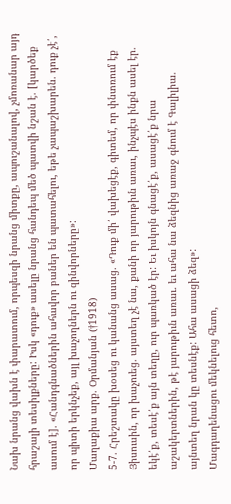Նախ նրանց վախն է փարատում, որպեսզի նրանց միտքը, ապուշանալով, չմոռանար այդ հրաշալի տեսիլքները: Իսկ «դուք» ասելը նրանց հանդեպ մեծ պատվի նշան է. [կարծեք ասում է]. «Հանդգնածներին ահավոր բաներ են պատահելու, եթե չապաշխարեն. դուք չէ՛, որ պիտի երկնչեք, այլ խաչողներն ու զինվորները»:
Մաղաքիա արք. Օրմանյան (†1918)
5-7. Հրեշտակը խօսեց ու կանանց ասաց. «Դուք մի՛ վախեցէք, գիտեմ, որ փնտռում էք Յիսուսին, որ խաչուեց. այստեղ չէ նա, քանի որ յարութիւն առաւ, ինչպէս ինքն ասել էր. եկէ՛ք, տեսէ՛ք այն տեղը, ուր պառկած էր: Եւ իսկոյն գնացէ՛ք, ասացէ՛ք նրա աշակերտներին, թէ յարութիւն առաւ. եւ ահա նա ձեզնից առաջ գնում է Գալիլիա. այնտեղ նրան կը տեսնէք: Ահա ասացի ձեզ»:
Մագդաղենացու մեկնելուց հետո,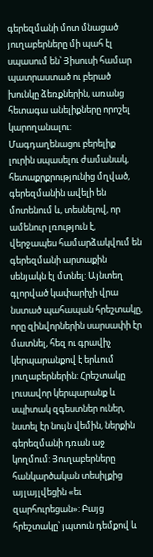գերեզմանի մոտ մնացած յուղաբերները մի պահ էլ սպասում են՝ Յիսուսի համար պատրաստած ու բերած խունկը ձեռքներին, առանց հետագա անելիքները որոշել կարողանալու: Մագդաղենացու բերելիք լուրին սպասելու ժամանակ, հետաքրքրությունից մղված, գերեզմանին ավելի են մոտենում և, տեսնելով, որ ամենուր լռություն է, վերջապես համարձակվում են գերեզմանի արտաքին սենյակն էլ մտնել: Այնտեղ գլորված կափարիչի վրա նստած պահապան հրեշտակը, որը զինվորներին սարսափի էր մատնել, հեզ ու գրավիչ կերպարանքով է երևում յուղաբերներին: Հրեշտակը լուսավոր կերպարանք և սպիտակ զգեստներ ուներ, նստել էր նույն վեմին, ներքին գերեզմանի դռան աջ կողմում: Յուղաբերները հանկարծական տեսիլքից այլայլվեցին «եւ զարհուրեցան»: Բայց հրեշտակը՝ յպտուն դեմքով և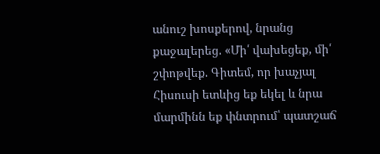անուշ խոսքերով, նրանց քաջալերեց. «Մի՛ վախեցեք, մի՛ շփոթվեք. Գիտեմ, որ խաչյալ Հիսուսի ետևից եք եկել և նրա մարմինն եք փնտրում՝ պատշաճ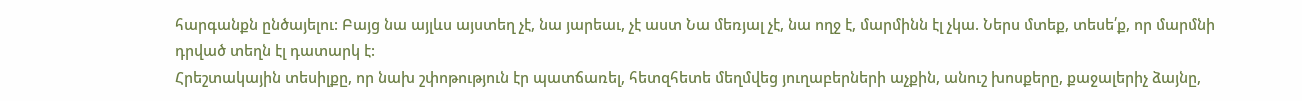հարգանքն ընծայելու: Բայց նա այլևս այստեղ չէ, նա յարեաւ, չէ աստ Նա մեռյալ չէ, նա ողջ է, մարմինն էլ չկա. Ներս մտեք, տեսե՛ք, որ մարմնի դրված տեղն էլ դատարկ է:
Հրեշտակային տեսիլքը, որ նախ շփոթություն էր պատճառել, հետզհետե մեղմվեց յուղաբերների աչքին, անուշ խոսքերը, քաջալերիչ ձայնը,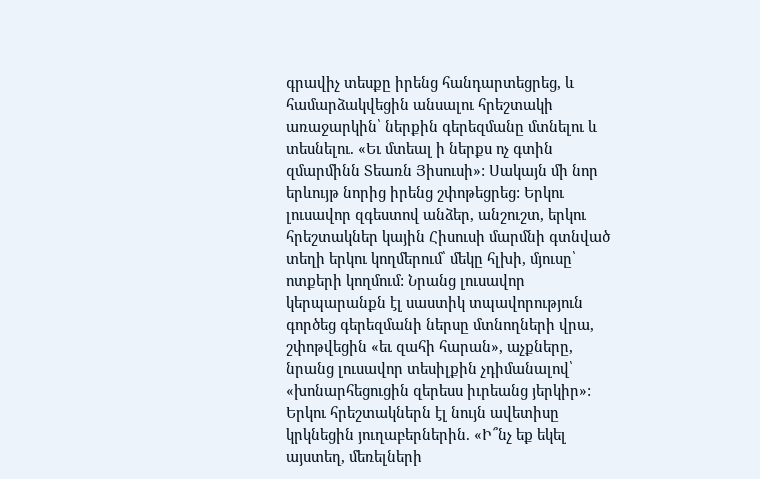գրավիչ տեսքը իրենց հանդարտեցրեց, և համարձակվեցին անսալու հրեշտակի առաջարկին՝ ներքին գերեզմանը մտնելու և տեսնելու. «Եւ մտեալ ի ներքս ոչ գտին զմարմինն Տեառն Յիսուսի»: Սակայն մի նոր երևույթ նորից իրենց շփոթեցրեց: Երկու լուսավոր զգեստով անձեր, անշուշտ, երկու հրեշտակներ կային Հիսուսի մարմնի գտնված տեղի երկու կողմերում՝ մեկը հլխի, մյուսը՝ ոտքերի կողմում: Նրանց լուսավոր կերպարանքն էլ սաստիկ տպավորություն գործեց գերեզմանի ներսը մտնողների վրա, շփոթվեցին «եւ զահի հարան», աչքները, նրանց լուսավոր տեսիլքին չդիմանալով՝ «խոնարհեցուցին զերեսս իւրեանց յերկիր»: Երկու հրեշտակներն էլ նույն ավետիսը կրկնեցին յուղաբերներին. «Ի՞նչ եք եկել այստեղ, մեռելների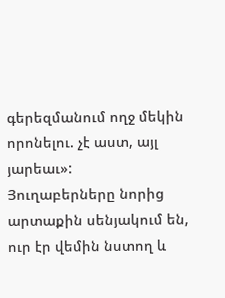գերեզմանում ողջ մեկին որոնելու. չէ աստ, այլ յարեաւ»:
Յուղաբերները նորից արտաքին սենյակում են, ուր էր վեմին նստող և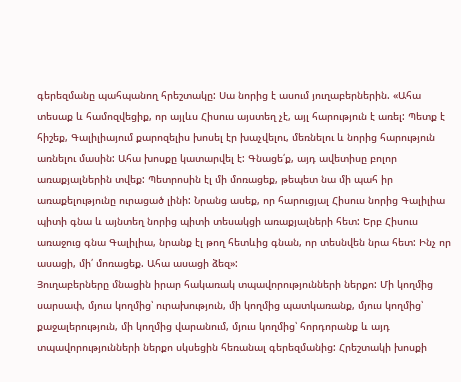գերեզմանը պահպանող հրեշտակը: Սա նորից է ասում յուղաբերներին. «Ահա տեսաք և համոզվեցիք, որ այլևս Հիսուս այստեղ չէ, այլ հարություն է առել: Պետք է հիշեք, Գալիլիայում քարոզելիս խոսել էր խաչվելու, մեռնելու և նորից հարություն առնելու մասին: Ահա խոսքը կատարվել է: Գնացե՛ք, այդ ավետիսը բոլոր առաքյալներին տվեք: Պետրոսին էլ մի մոռացեք, թեպետ նա մի պահ իր առաքելությունը ուրացած լինի: Նրանց ասեք, որ հարուցյալ Հիսուս նորից Գալիլիա պիտի գնա և այնտեղ նորից պիտի տեսակցի առաքյալների հետ: Երբ Հիսուս առաջուց գնա Գալիլիա, նրանք էլ թող հետևից գնան, որ տեսնվեն նրա հետ: Ինչ որ ասացի, մի՛ մոռացեք. Ահա ասացի ձեզ»:
Յուղաբերները մնացին իրար հակառակ տպավորությունների ներքո: Մի կողմից սարսափ, մյուս կողմից՝ ուրախություն, մի կողմից պատկառանք, մյուս կողմից՝ քաջալերություն, մի կողմից վարանում, մյուս կողմից՝ հորդորանք և այդ տպավորությունների ներքո սկսեցին հեռանալ գերեզմանից: Հրեշտակի խոսքի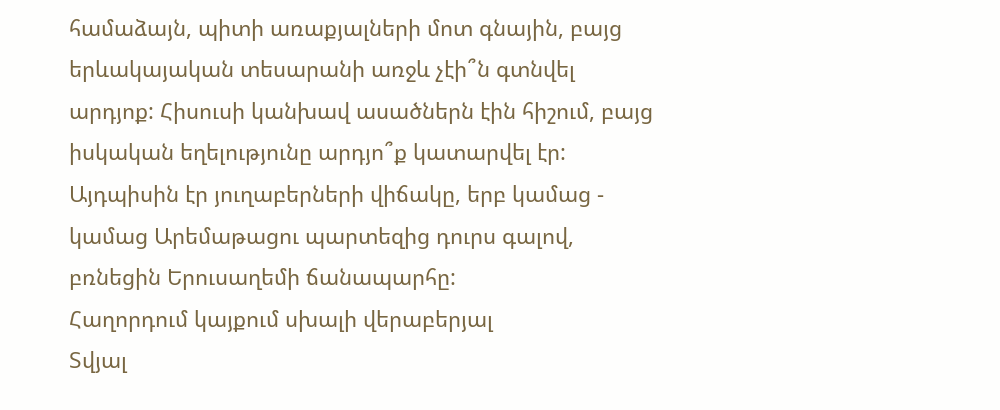համաձայն, պիտի առաքյալների մոտ գնային, բայց երևակայական տեսարանի առջև չէի՞ն գտնվել արդյոք: Հիսուսի կանխավ ասածներն էին հիշում, բայց իսկական եղելությունը արդյո՞ք կատարվել էր: Այդպիսին էր յուղաբերների վիճակը, երբ կամաց - կամաց Արեմաթացու պարտեզից դուրս գալով, բռնեցին Երուսաղեմի ճանապարհը:
Հաղորդում կայքում սխալի վերաբերյալ
Տվյալ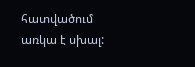հատվածում առկա է սխալ: